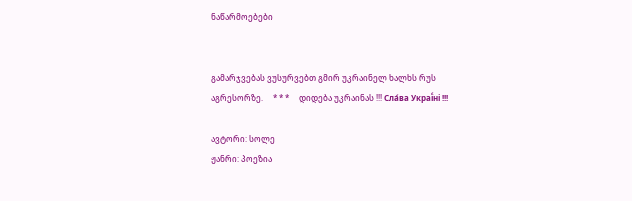ნაწარმოებები


გამარჯვებას ვუსურვებთ გმირ უკრაინელ ხალხს რუს აგრესორზე.     * * *     დიდება უკრაინას !!! Сла́ва Украї́ні !!!

ავტორი: სოლე
ჟანრი: პოეზია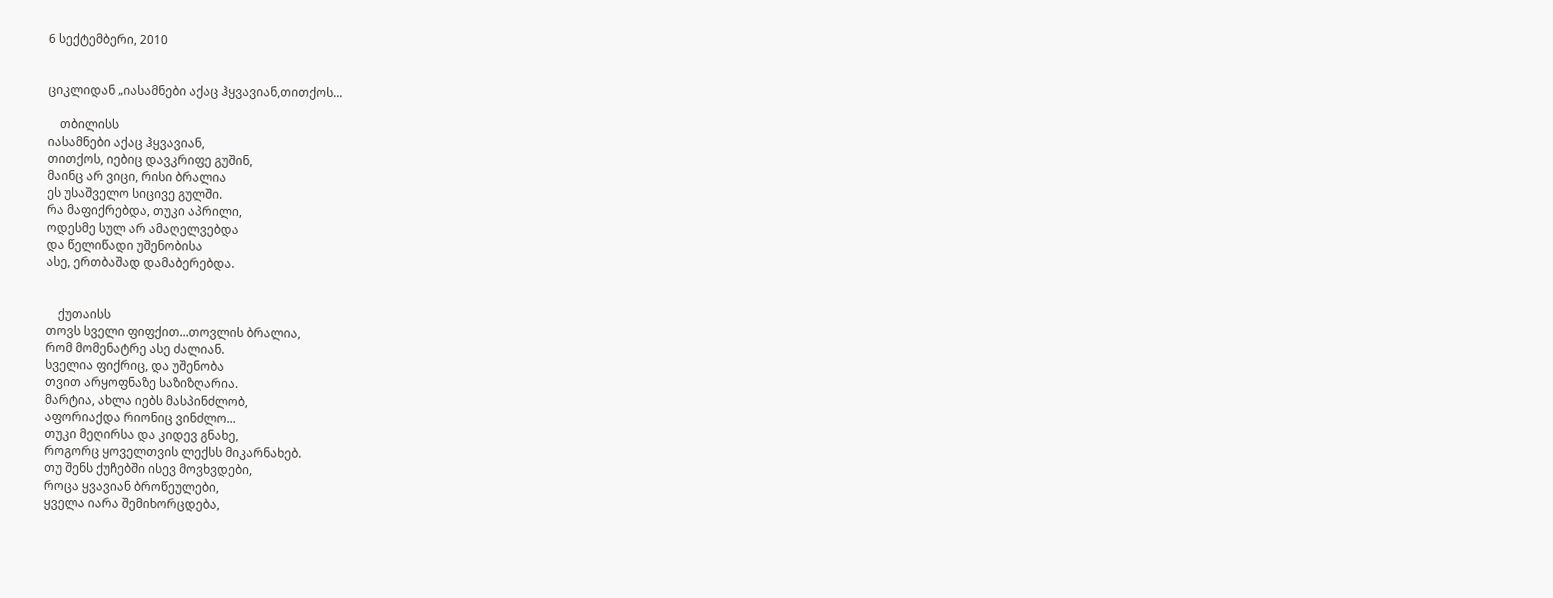6 სექტემბერი, 2010


ციკლიდან „იასამნები აქაც ჰყვავიან,თითქოს...

    თბილისს
იასამნები აქაც ჰყვავიან,
თითქოს, იებიც დავკრიფე გუშინ,
მაინც არ ვიცი, რისი ბრალია
ეს უსაშველო სიცივე გულში.
რა მაფიქრებდა, თუკი აპრილი,
ოდესმე სულ არ ამაღელვებდა
და წელიწადი უშენობისა
ასე, ერთბაშად დამაბერებდა.


    ქუთაისს
თოვს სველი ფიფქით...თოვლის ბრალია,
რომ მომენატრე ასე ძალიან.
სველია ფიქრიც, და უშენობა
თვით არყოფნაზე საზიზღარია.
მარტია, ახლა იებს მასპინძლობ,
აფორიაქდა რიონიც ვინძლო...
თუკი მეღირსა და კიდევ გნახე,
როგორც ყოველთვის ლექსს მიკარნახებ.
თუ შენს ქუჩებში ისევ მოვხვდები,
როცა ყვავიან ბროწეულები,
ყველა იარა შემიხორცდება,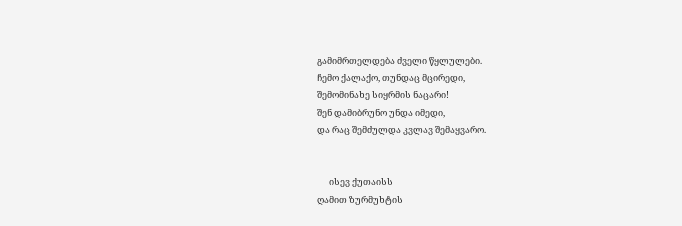გამიმრთელდება ძველი წყლულები.
ჩემო ქალაქო, თუნდაც მცირედი,
შემომინახე სიყრმის ნაცარი!
შენ დამიბრუნო უნდა იმედი,
და რაც შემძულდა კვლავ შემაყვარო.


      ისევ ქუთაისს
ღამით ზურმუხტის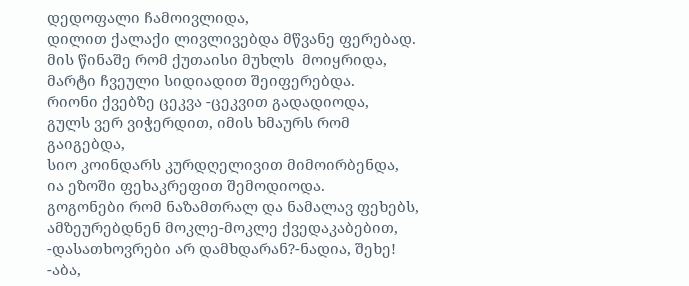დედოფალი ჩამოივლიდა,
დილით ქალაქი ლივლივებდა მწვანე ფერებად.
მის წინაშე რომ ქუთაისი მუხლს  მოიყრიდა,
მარტი ჩვეული სიდიადით შეიფერებდა.
რიონი ქვებზე ცეკვა -ცეკვით გადადიოდა,
გულს ვერ ვიჭერდით, იმის ხმაურს რომ გაიგებდა,
სიო კოინდარს კურდღელივით მიმოირბენდა,
ია ეზოში ფეხაკრეფით შემოდიოდა.
გოგონები რომ ნაზამთრალ და ნამალავ ფეხებს,
ამზეურებდნენ მოკლე-მოკლე ქვედაკაბებით,
-დასათხოვრები არ დამხდარან?-ნადია, შეხე!
-აბა,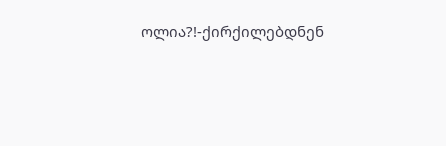ოლია?!-ქირქილებდნენ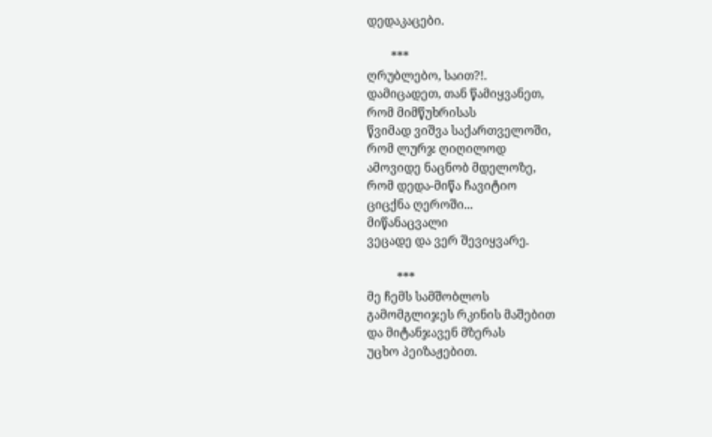დედაკაცები.

        ***
ღრუბლებო, საით?!.
დამიცადეთ, თან წამიყვანეთ,
რომ მიმწუხრისას
წვიმად ვიშვა საქართველოში,
რომ ლურჯ ღიღილოდ
ამოვიდე ნაცნობ მდელოზე,
რომ დედა-მიწა ჩავიტიო
ციცქნა ღეროში...
მიწანაცვალი
ვეცადე და ვერ შევიყვარე.

          ***
მე ჩემს სამშობლოს
გამომგლიჯეს რკინის მაშებით
და მიტანჯავენ მზერას
უცხო პეიზაჟებით.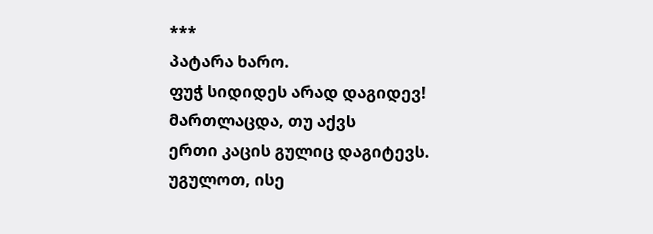***
პატარა ხარო.
ფუჭ სიდიდეს არად დაგიდევ!
მართლაცდა, თუ აქვს
ერთი კაცის გულიც დაგიტევს.
უგულოთ, ისე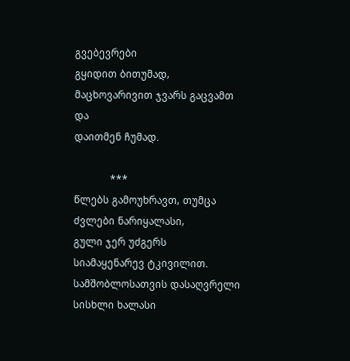გვებევრები
გყიდით ბითუმად,
მაცხოვარივით ჯვარს გაცვამთ და
დაითმენ ჩუმად.

            ***
წლებს გამოუხრავთ, თუმცა
ძვლები ნარიყალასი,
გული ჯერ უძგერს
სიამაყენარევ ტკივილით.
სამშობლოსათვის დასაღვრელი
სისხლი ხალასი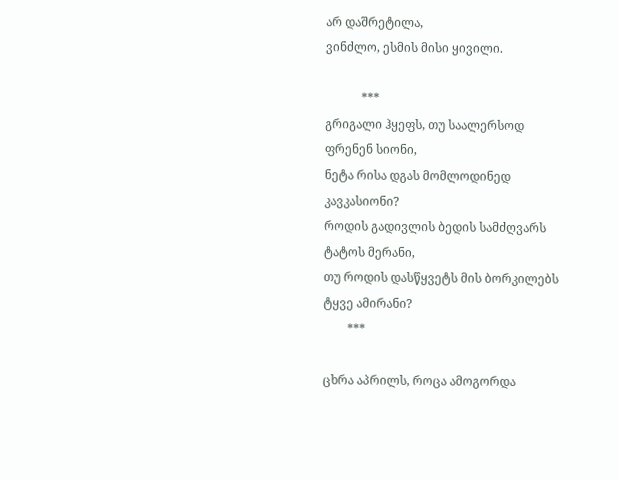არ დაშრეტილა,
ვინძლო, ესმის მისი ყივილი.

            ***
გრიგალი ჰყეფს, თუ საალერსოდ
ფრენენ სიონი,
ნეტა რისა დგას მომლოდინედ
კავკასიონი?
როდის გადივლის ბედის სამძღვარს
ტატოს მერანი,
თუ როდის დასწყვეტს მის ბორკილებს
ტყვე ამირანი?
        ***

ცხრა აპრილს, როცა ამოგორდა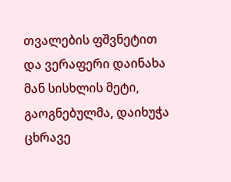თვალების ფშვნეტით
და ვერაფერი დაინახა მან სისხლის მეტი,
გაოგნებულმა, დაიხუჭა ცხრავე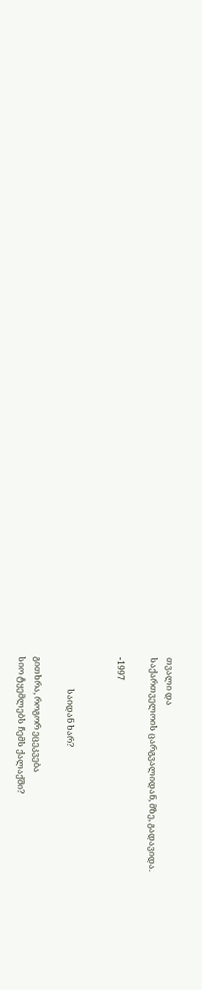თვალი და
საქართველოის ცარგვალიდან, მზე, გადავიდა.

-1997


                საიდან ხარ?

გითხრა, როგორ ეცეკვება
სიო ტყემლებს ჩემს ქალაქში?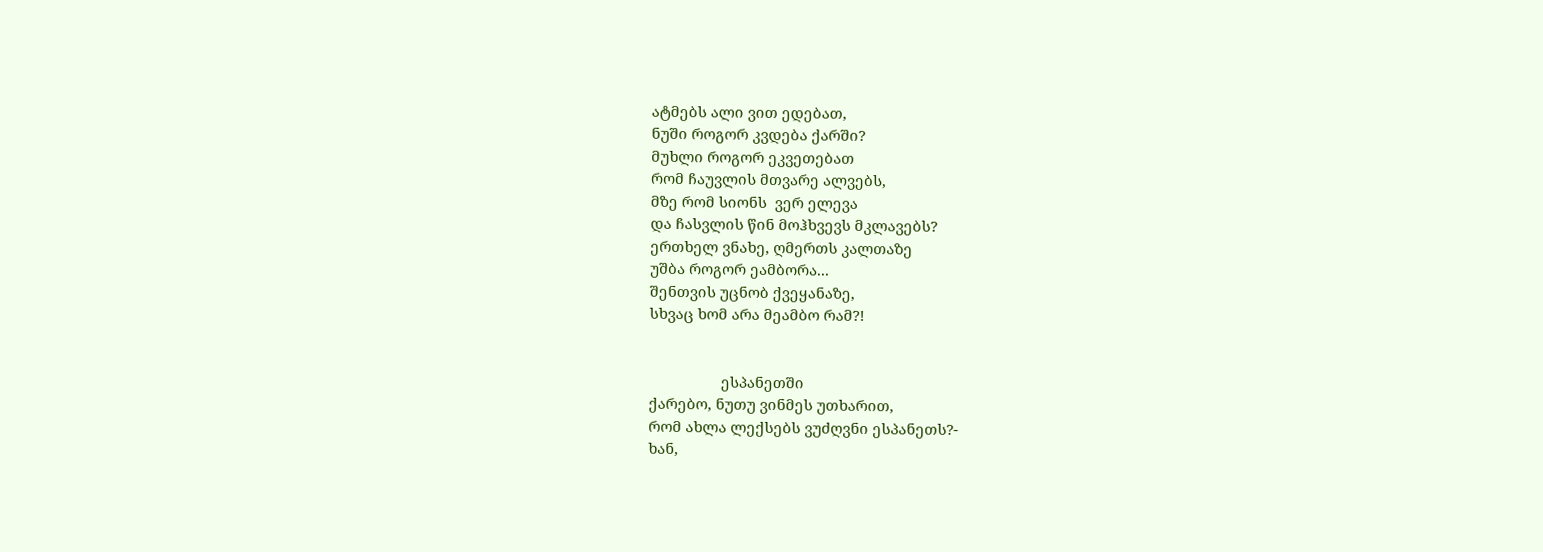ატმებს ალი ვით ედებათ,
ნუში როგორ კვდება ქარში?
მუხლი როგორ ეკვეთებათ
რომ ჩაუვლის მთვარე ალვებს,
მზე რომ სიონს  ვერ ელევა
და ჩასვლის წინ მოჰხვევს მკლავებს?
ერთხელ ვნახე, ღმერთს კალთაზე
უშბა როგორ ეამბორა...
შენთვის უცნობ ქვეყანაზე,
სხვაც ხომ არა მეამბო რამ?!


                  ესპანეთში
ქარებო, ნუთუ ვინმეს უთხარით,
რომ ახლა ლექსებს ვუძღვნი ესპანეთს?-
ხან,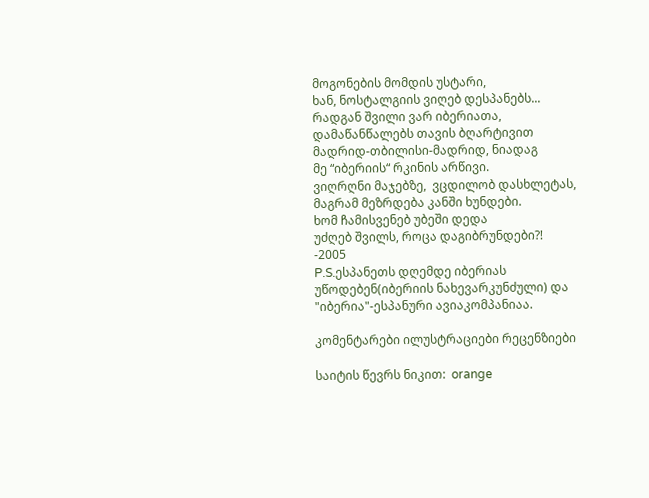მოგონების მომდის უსტარი,
ხან, ნოსტალგიის ვიღებ დესპანებს...
რადგან შვილი ვარ იბერიათა,
დამაწანწალებს თავის ბღარტივით
მადრიდ-თბილისი-მადრიდ, ნიადაგ
მე “იბერიის“ რკინის არწივი.
ვიღრღნი მაჯებზე,  ვცდილობ დასხლეტას,
მაგრამ მეზრდება კანში ხუნდები.
ხომ ჩამისვენებ უბეში დედა
უძღებ შვილს, როცა დაგიბრუნდები?!
-2005
P.S.ესპანეთს დღემდე იბერიას უწოდებენ(იბერიის ნახევარკუნძული) და "იბერია"-ესპანური ავიაკომპანიაა.

კომენტარები ილუსტრაციები რეცენზიები

საიტის წევრს ნიკით:  orange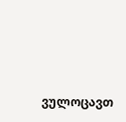ვულოცავთ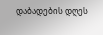დაბადების დღეს